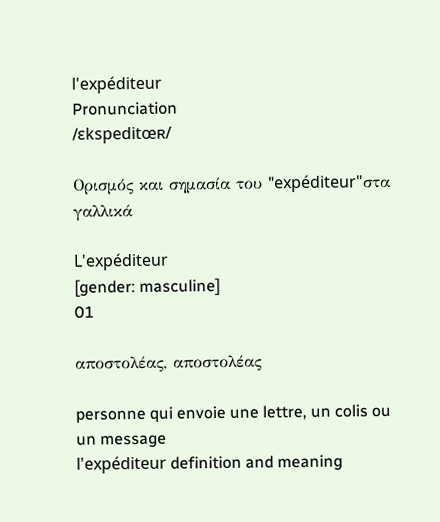l'expéditeur
Pronunciation
/ɛkspeditœʀ/

Ορισμός και σημασία του "expéditeur"στα γαλλικά

L'expéditeur
[gender: masculine]
01

αποστολέας, αποστολέας

personne qui envoie une lettre, un colis ou un message
l'expéditeur definition and meaning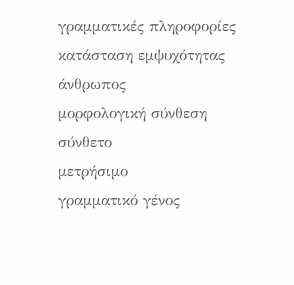γραμματικές πληροφορίες
κατάσταση εμψυχότητας
άνθρωπος
μορφολογική σύνθεση
σύνθετο
μετρήσιμο
γραμματικό γένος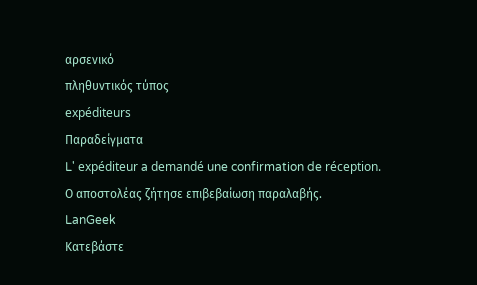αρσενικό
πληθυντικός τύπος
expéditeurs
Παραδείγματα
L' expéditeur a demandé une confirmation de réception.
Ο αποστολέας ζήτησε επιβεβαίωση παραλαβής.
LanGeek
Κατεβάστε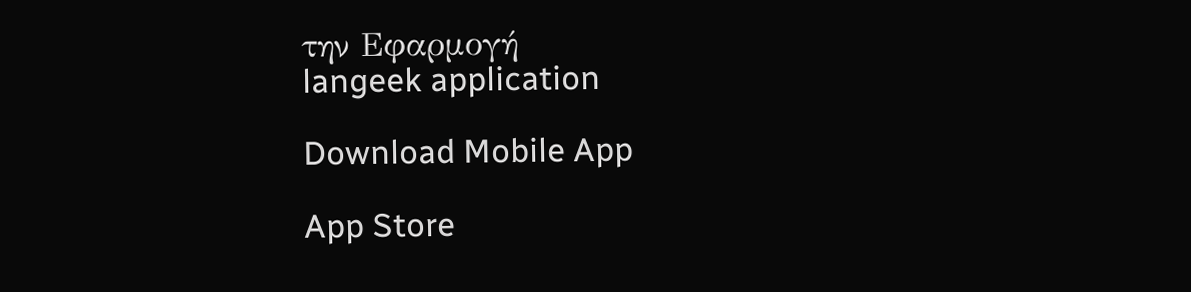την Εφαρμογή
langeek application

Download Mobile App

App Store